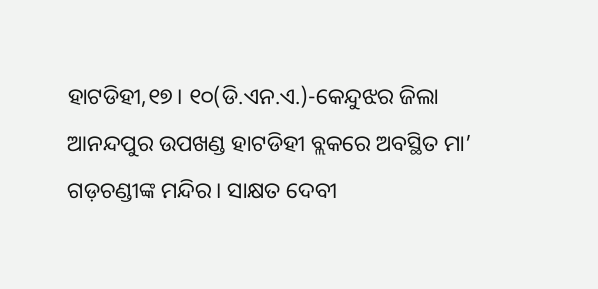ହାଟଡିହୀ,୧୭। ୧୦(ଡି.ଏନ.ଏ.)-କେନ୍ଦୁଝର ଜିଲା ଆନନ୍ଦପୁର ଉପଖଣ୍ଡ ହାଟଡିହୀ ବ୍ଲକରେ ଅବସ୍ଥିତ ମା’ ଗଡ଼ଚଣ୍ଡୀଙ୍କ ମନ୍ଦିର। ସାକ୍ଷତ ଦେବୀ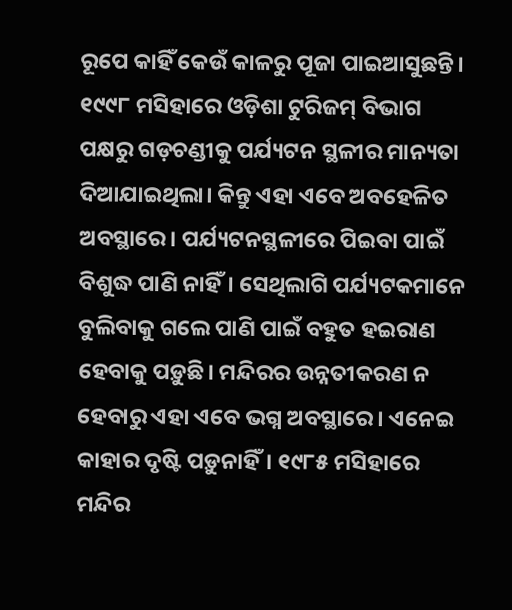ରୂପେ କାହିଁ କେଉଁ କାଳରୁ ପୂଜା ପାଇଆସୁଛନ୍ତି। ୧୯୯୮ ମସିହାରେ ଓଡ଼ିଶା ଟୁରିଜମ୍ ବିଭାଗ ପକ୍ଷରୁ ଗଡ଼ଚଣ୍ଡୀକୁ ପର୍ଯ୍ୟଟନ ସ୍ଥଳୀର ମାନ୍ୟତା ଦିଆଯାଇଥିଲା। କିନ୍ତୁ ଏହା ଏବେ ଅବହେଳିତ ଅବସ୍ଥାରେ। ପର୍ଯ୍ୟଟନସ୍ଥଳୀରେ ପିଇବା ପାଇଁ ବିଶୁଦ୍ଧ ପାଣି ନାହିଁ। ସେଥିଲାଗି ପର୍ଯ୍ୟଟକମାନେ ବୁଲିବାକୁ ଗଲେ ପାଣି ପାଇଁ ବହୁତ ହଇରାଣ ହେବାକୁ ପଡ଼ୁଛି। ମନ୍ଦିରର ଉନ୍ନତୀକରଣ ନ ହେବାରୁ ଏହା ଏବେ ଭଗ୍ନ ଅବସ୍ଥାରେ। ଏନେଇ କାହାର ଦୃଷ୍ଟି ପଡ଼ୁନାହିଁ। ୧୯୮୫ ମସିହାରେ ମନ୍ଦିର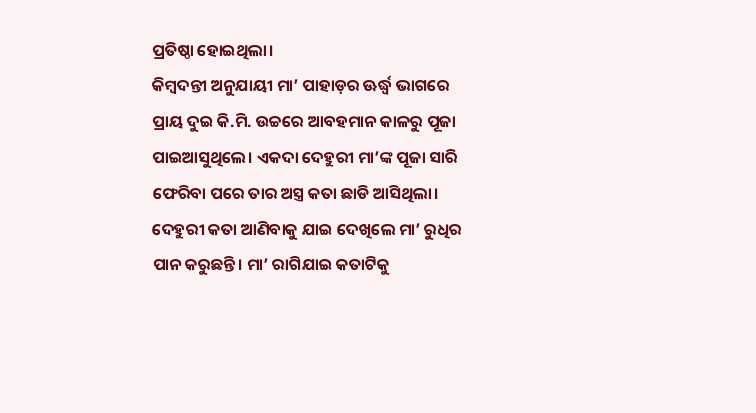ପ୍ରତିଷ୍ଠା ହୋଇଥିଲା।
କିମ୍ବଦନ୍ତୀ ଅନୁଯାୟୀ ମା’ ପାହାଡ଼ର ଊର୍ଦ୍ଧ୍ୱ ଭାଗରେ ପ୍ରାୟ ଦୁଇ କି.ମି. ଉଚ୍ଚରେ ଆବହମାନ କାଳରୁ ପୂଜା ପାଇଆସୁଥିଲେ। ଏକଦା ଦେହୁରୀ ମା’ଙ୍କ ପୂଜା ସାରି ଫେରିବା ପରେ ତାର ଅସ୍ତ୍ର କତା ଛାଡି ଆସିଥିଲା। ଦେହୁରୀ କତା ଆଣିବାକୁ ଯାଇ ଦେଖିଲେ ମା’ ରୁଧିର ପାନ କରୁଛନ୍ତି। ମା’ ରାଗିଯାଇ କତାଟିକୁ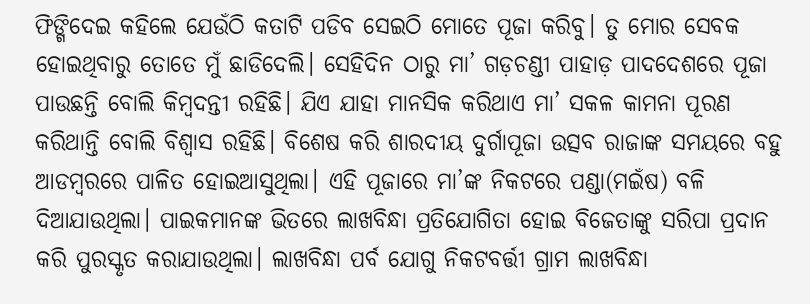ଫିଙ୍ଗିଦେଇ କହିଲେ ଯେଉଁଠି କତାଟି ପଡିବ ସେଇଠି ମୋତେ ପୂଜା କରିବୁ। ତୁ ମୋର ସେବକ ହୋଇଥିବାରୁ ତୋତେ ମୁଁ ଛାଡିଦେଲି। ସେହିଦିନ ଠାରୁ ମା’ ଗଡ଼ଚଣ୍ଡୀ ପାହାଡ଼ ପାଦଦେଶରେ ପୂଜା ପାଉଛନ୍ତି ବୋଲି କିମ୍ବଦନ୍ତୀ ରହିଛି। ଯିଏ ଯାହା ମାନସିକ କରିଥାଏ ମା’ ସକଳ କାମନା ପୂରଣ କରିଥାନ୍ତି ବୋଲି ବିଶ୍ୱାସ ରହିଛି। ବିଶେଷ କରି ଶାରଦୀୟ ଦୁର୍ଗାପୂଜା ଉତ୍ସବ ରାଜାଙ୍କ ସମୟରେ ବହୁ ଆଡମ୍ବରରେ ପାଳିତ ହୋଇଆସୁଥିଲା। ଏହି ପୂଜାରେ ମା’ଙ୍କ ନିକଟରେ ପଣ୍ଡା(ମଇଁଷ) ବଳି ଦିଆଯାଉଥିଲା। ପାଇକମାନଙ୍କ ଭିତରେ ଲାଖବିନ୍ଧା ପ୍ରତିଯୋଗିତା ହୋଇ ବିଜେତାଙ୍କୁ ସରିପା ପ୍ରଦାନ କରି ପୁରସ୍କୃତ କରାଯାଉଥିଲା। ଲାଖବିନ୍ଧା ପର୍ବ ଯୋଗୁ ନିକଟବର୍ତ୍ତୀ ଗ୍ରାମ ଲାଖବିନ୍ଧା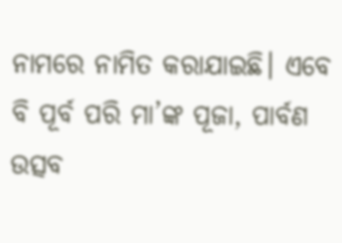ନାମରେ ନାମିତ କରାଯାଇଛି। ଏବେ ବି ପୂର୍ବ ପରି ମା’ଙ୍କ ପୂଜା, ପାର୍ବଣ ଉତ୍ସବ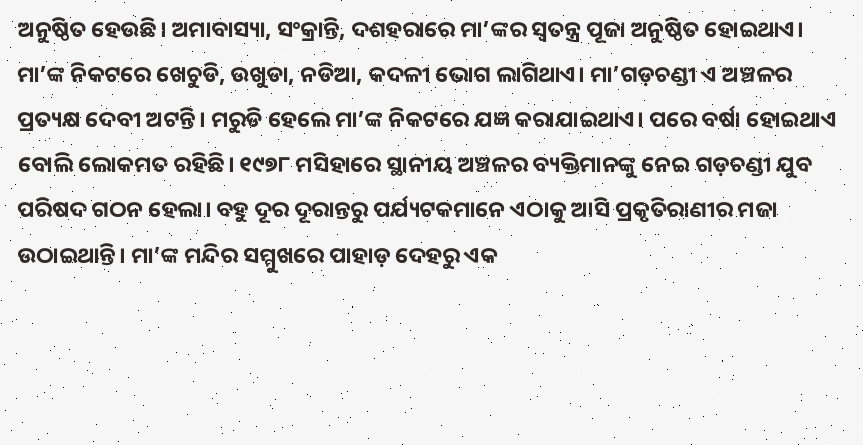ଅନୁଷ୍ଠିତ ହେଉଛି। ଅମାବାସ୍ୟା, ସଂକ୍ରାନ୍ତି, ଦଶହରାରେ ମା’ଙ୍କର ସ୍ବତନ୍ତ୍ର ପୂଜା ଅନୁଷ୍ଠିତ ହୋଇଥାଏ। ମା’ଙ୍କ ନିକଟରେ ଖେଚୁଡି, ଉଖୁଡା, ନଡିଆ, କଦଳୀ ଭୋଗ ଲାଗିଥାଏ। ମା’ଗଡ଼ଚଣ୍ଡୀ ଏ ଅଞ୍ଚଳର ପ୍ରତ୍ୟକ୍ଷ ଦେବୀ ଅଟନ୍ତି। ମରୁଡି ହେଲେ ମା’ଙ୍କ ନିକଟରେ ଯଜ୍ଞ କରାଯାଇଥାଏ। ପରେ ବର୍ଷା ହୋଇଥାଏ ବୋଲି ଲୋକମତ ରହିଛି। ୧୯୭୮ ମସିହାରେ ସ୍ଥାନୀୟ ଅଞ୍ଚଳର ବ୍ୟକ୍ତିମାନଙ୍କୁ ନେଇ ଗଡ଼ଚଣ୍ଡୀ ଯୁବ ପରିଷଦ ଗଠନ ହେଲା। ବହୁ ଦୂର ଦୂରାନ୍ତରୁ ପର୍ଯ୍ୟଟକମାନେ ଏଠାକୁ ଆସି ପ୍ରକୃତିରାଣୀର ମଜା ଉଠାଇଥାନ୍ତି। ମା’ଙ୍କ ମନ୍ଦିର ସମ୍ମୁଖରେ ପାହାଡ଼ ଦେହରୁ ଏକ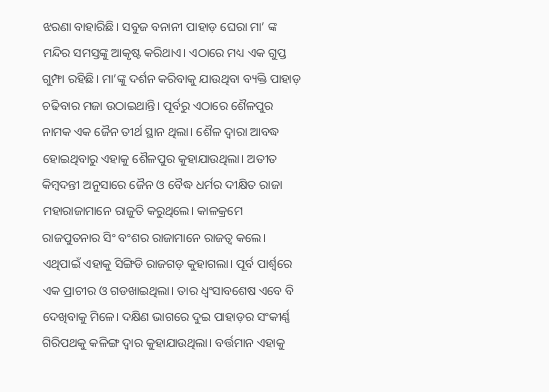ଝରଣା ବାହାରିଛି। ସବୁଜ ବନାନୀ ପାହାଡ଼ ଘେରା ମା’ ଙ୍କ ମନ୍ଦିର ସମସ୍ତଙ୍କୁ ଆକୃଷ୍ଟ କରିଥାଏ। ଏଠାରେ ମଧ୍ୟ ଏକ ଗୁପ୍ତ ଗୁମ୍ଫା ରହିଛି। ମା’ଙ୍କୁ ଦର୍ଶନ କରିବାକୁ ଯାଉଥିବା ବ୍ୟକ୍ତି ପାହାଡ଼ ଚଢିବାର ମଜା ଉଠାଇଥାନ୍ତି। ପୂର୍ବରୁ ଏଠାରେ ଶୈଳପୁର ନାମକ ଏକ ଜୈନ ତୀର୍ଥ ସ୍ଥାନ ଥିଲା। ଶୈଳ ଦ୍ୱାରା ଆବଦ୍ଧ ହୋଇଥିବାରୁ ଏହାକୁ ଶୈଳପୁର କୁହାଯାଉଥିଲା। ଅତୀତ କିମ୍ବଦନ୍ତୀ ଅନୁସାରେ ଜୈନ ଓ ବୈଦ୍ଧ ଧର୍ମର ଦୀକ୍ଷିତ ରାଜା ମହାରାଜାମାନେ ରାଜୁତି କରୁଥିଲେ। କାଳକ୍ରମେ ରାଜପୁତନାର ସିଂ ବଂଶର ରାଜାମାନେ ରାଜତ୍ୱ କଲେ। ଏଥିପାଇଁ ଏହାକୁ ସିଙ୍ଗିଡି ରାଜଗଡ଼ କୁହାଗଲା। ପୂର୍ବ ପାର୍ଶ୍ୱରେ ଏକ ପ୍ରାଚୀର ଓ ଗଡଖାଇଥିଲା। ତାର ଧ୍ୱଂସାବଶେଷ ଏବେ ବି ଦେଖିବାକୁ ମିଳେ। ଦକ୍ଷିଣ ଭାଗରେ ଦୁଇ ପାହାଡ଼ର ସଂକୀର୍ଣ୍ଣ ଗିରିପଥକୁ କଳିଙ୍ଗ ଦ୍ୱାର କୁହାଯାଉଥିଲା। ବର୍ତ୍ତମାନ ଏହାକୁ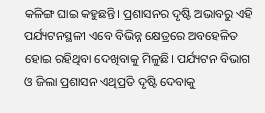କଳିଙ୍ଗ ଘାଇ କହୁଛନ୍ତି। ପ୍ରଶାସନର ଦୃଷ୍ଟି ଅଭାବରୁ ଏହି ପର୍ଯ୍ୟଟନସ୍ଥଳୀ ଏବେ ବିଭିନ୍ନ କ୍ଷେତ୍ରରେ ଅବହେଳିତ ହୋଇ ରହିଥିବା ଦେଖିବାକୁ ମିଳୁଛି। ପର୍ଯ୍ୟଟନ ବିଭାଗ ଓ ଜିଲା ପ୍ରଶାସନ ଏଥିପ୍ରତି ଦୃଷ୍ଟି ଦେବାକୁ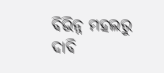ବିଭିନ୍ନ ମହଲରୁ ଦାବି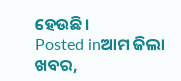ହେଉଛି।
Posted inଆମ ଜିଲା ଖବର,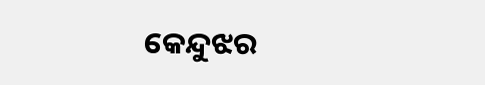କେନ୍ଦୁଝର